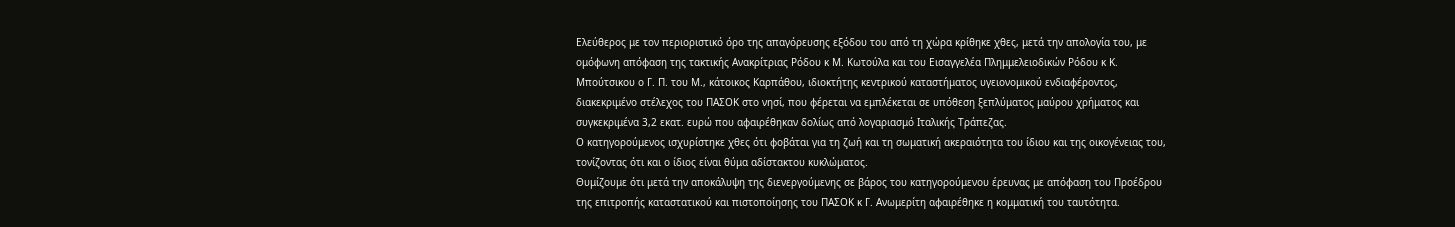Ελεύθερος με τον περιοριστικό όρο της απαγόρευσης εξόδου του από τη χώρα κρίθηκε χθες, μετά την απολογία του, με ομόφωνη απόφαση της τακτικής Ανακρίτριας Ρόδου κ Μ. Κωτούλα και του Εισαγγελέα Πλημμελειοδικών Ρόδου κ Κ. Μπούτσικου ο Γ. Π. του Μ., κάτοικος Καρπάθου, ιδιοκτήτης κεντρικού καταστήματος υγειονομικού ενδιαφέροντος, διακεκριμένο στέλεχος του ΠΑΣΟΚ στο νησί, που φέρεται να εμπλέκεται σε υπόθεση ξεπλύματος μαύρου χρήματος και συγκεκριμένα 3,2 εκατ. ευρώ που αφαιρέθηκαν δολίως από λογαριασμό Ιταλικής Τράπεζας.
Ο κατηγορούμενος ισχυρίστηκε χθες ότι φοβάται για τη ζωή και τη σωματική ακεραιότητα του ίδιου και της οικογένειας του, τονίζοντας ότι και ο ίδιος είναι θύμα αδίστακτου κυκλώματος.
Θυμίζουμε ότι μετά την αποκάλυψη της διενεργούμενης σε βάρος του κατηγορούμενου έρευνας με απόφαση του Προέδρου της επιτροπής καταστατικού και πιστοποίησης του ΠΑΣΟΚ κ Γ. Ανωμερίτη αφαιρέθηκε η κομματική του ταυτότητα.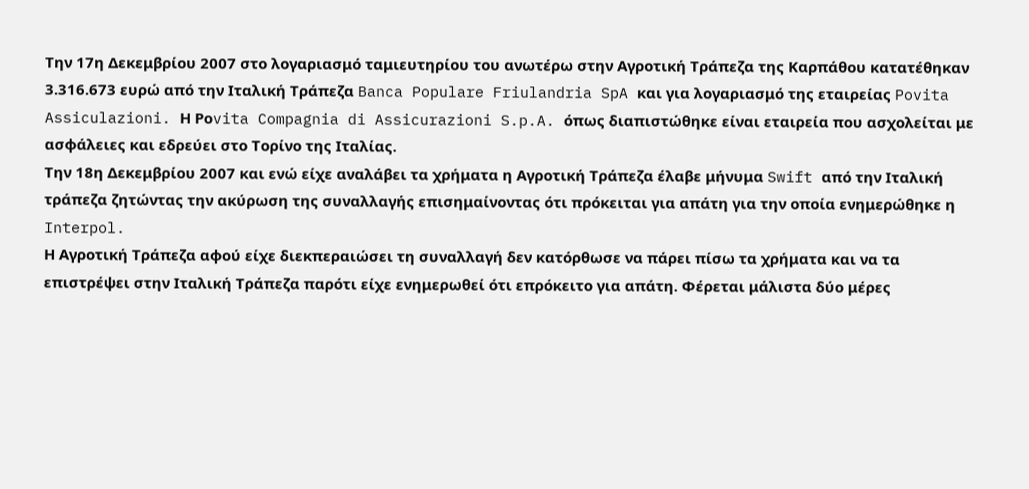Την 17η Δεκεμβρίου 2007 στο λογαριασμό ταμιευτηρίου του ανωτέρω στην Αγροτική Τράπεζα της Καρπάθου κατατέθηκαν 3.316.673 ευρώ από την Ιταλική Τράπεζα Banca Populare Friulandria SpA και για λογαριασμό της εταιρείας Povita Assiculazioni. Η Pοvita Compagnia di Assicurazioni S.p.A. όπως διαπιστώθηκε είναι εταιρεία που ασχολείται με ασφάλειες και εδρεύει στο Τορίνο της Ιταλίας.
Την 18η Δεκεμβρίου 2007 και ενώ είχε αναλάβει τα χρήματα η Αγροτική Τράπεζα έλαβε μήνυμα Swift από την Ιταλική τράπεζα ζητώντας την ακύρωση της συναλλαγής επισημαίνοντας ότι πρόκειται για απάτη για την οποία ενημερώθηκε η Interpol.
Η Αγροτική Τράπεζα αφού είχε διεκπεραιώσει τη συναλλαγή δεν κατόρθωσε να πάρει πίσω τα χρήματα και να τα επιστρέψει στην Ιταλική Τράπεζα παρότι είχε ενημερωθεί ότι επρόκειτο για απάτη. Φέρεται μάλιστα δύο μέρες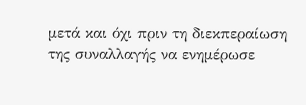μετά και όχι πριν τη διεκπεραίωση της συναλλαγής να ενημέρωσε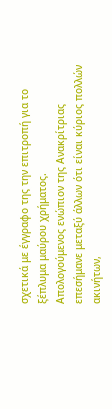σχετικά με έγγραφο της την επιτροπή για το ξέπλυμα μαύρου χρήματος.
Απολογούμενος ενώπιον της Ανακρίτριας επεσήμανε μεταξύ άλλων ότι είναι κύριος πολλών ακινήτων,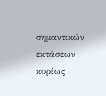σημαντικών εκτάσεων κυρίως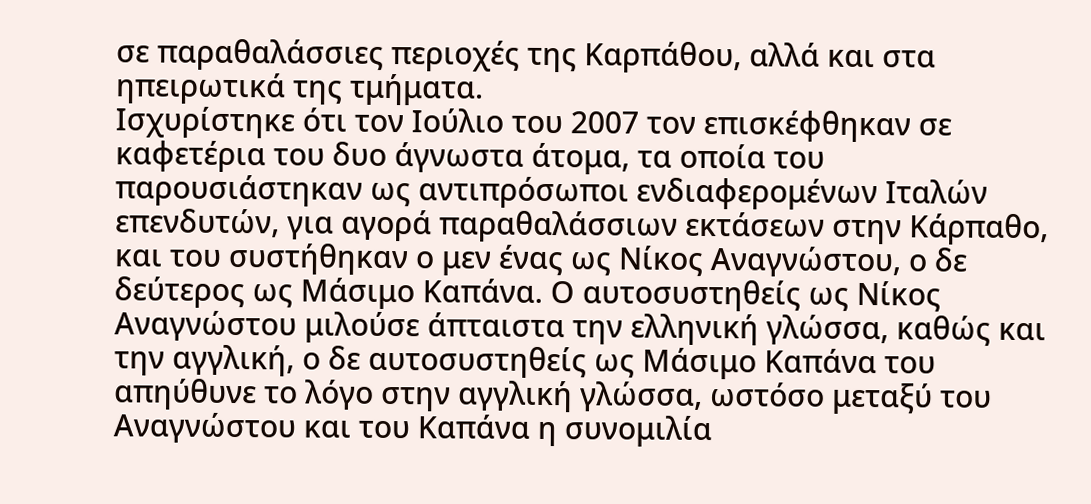σε παραθαλάσσιες περιοχές της Καρπάθου, αλλά και στα ηπειρωτικά της τμήματα.
Ισχυρίστηκε ότι τον Ιούλιο του 2007 τον επισκέφθηκαν σε καφετέρια του δυο άγνωστα άτομα, τα οποία του παρουσιάστηκαν ως αντιπρόσωποι ενδιαφερομένων Ιταλών επενδυτών, για αγορά παραθαλάσσιων εκτάσεων στην Κάρπαθο, και του συστήθηκαν ο μεν ένας ως Νίκος Αναγνώστου, ο δε δεύτερος ως Μάσιμο Καπάνα. Ο αυτοσυστηθείς ως Νίκος Αναγνώστου μιλούσε άπταιστα την ελληνική γλώσσα, καθώς και την αγγλική, ο δε αυτοσυστηθείς ως Μάσιμο Καπάνα του απηύθυνε το λόγο στην αγγλική γλώσσα, ωστόσο μεταξύ του Αναγνώστου και του Καπάνα η συνομιλία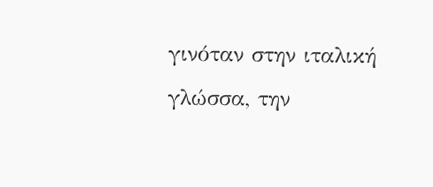γινόταν στην ιταλική γλώσσα, την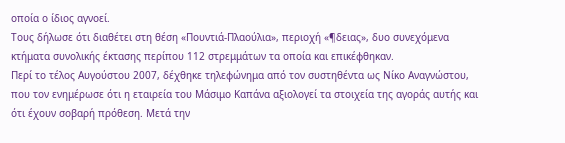οποία ο ίδιος αγνοεί.
Τους δήλωσε ότι διαθέτει στη θέση «Πουντιά-Πλαούλια», περιοχή «¶δειας», δυο συνεχόμενα κτήματα συνολικής έκτασης περίπου 112 στρεμμάτων τα οποία και επικέφθηκαν.
Περί το τέλος Αυγούστου 2007, δέχθηκε τηλεφώνημα από τον συστηθέντα ως Νίκο Αναγνώστου, που τον ενημέρωσε ότι η εταιρεία του Μάσιμο Καπάνα αξιολογεί τα στοιχεία της αγοράς αυτής και ότι έχουν σοβαρή πρόθεση. Μετά την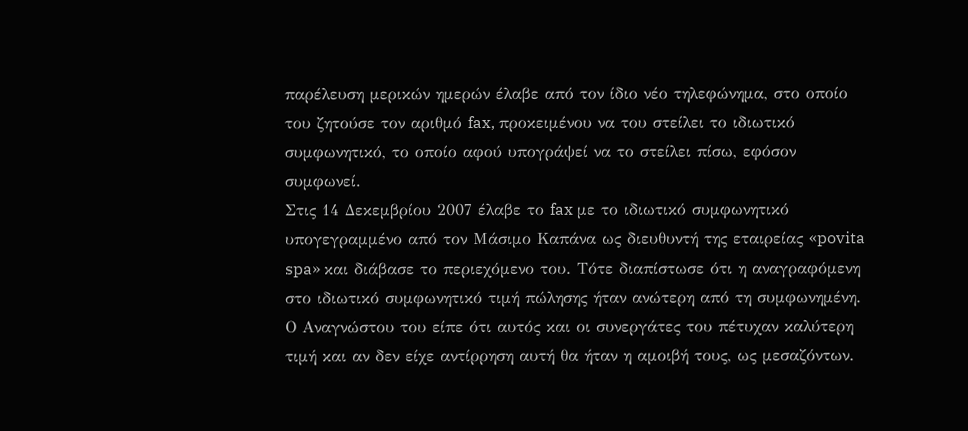παρέλευση μερικών ημερών έλαβε από τον ίδιο νέο τηλεφώνημα, στο οποίο του ζητούσε τον αριθμό fax, προκειμένου να του στείλει το ιδιωτικό συμφωνητικό, το οποίο αφού υπογράψεί να το στείλει πίσω, εφόσον συμφωνεί.
Στις 14 Δεκεμβρίου 2007 έλαβε το fax με το ιδιωτικό συμφωνητικό υπογεγραμμένο από τον Μάσιμο Καπάνα ως διευθυντή της εταιρείας «povita spa» και διάβασε το περιεχόμενο του. Τότε διαπίστωσε ότι η αναγραφόμενη στο ιδιωτικό συμφωνητικό τιμή πώλησης ήταν ανώτερη από τη συμφωνημένη. Ο Αναγνώστου του είπε ότι αυτός και οι συνεργάτες του πέτυχαν καλύτερη τιμή και αν δεν είχε αντίρρηση αυτή θα ήταν η αμοιβή τους, ως μεσαζόντων.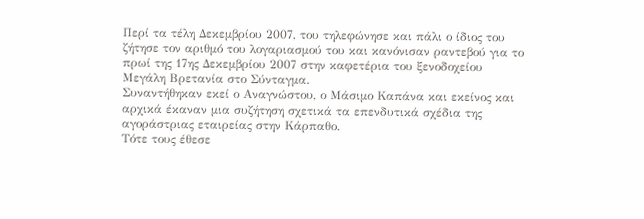Περί τα τέλη Δεκεμβρίου 2007, του τηλεφώνησε και πάλι ο ίδιος του ζήτησε τον αριθμό του λογαριασμού του και κανόνισαν ραντεβού για το πρωί της 17ης Δεκεμβρίου 2007 στην καφετέρια του ξενοδοχείου Μεγάλη Βρετανία στο Σύνταγμα.
Συναντήθηκαν εκεί ο Αναγνώστου, ο Μάσιμο Καπάνα και εκείνος και αρχικά έκαναν μια συζήτηση σχετικά τα επενδυτικά σχέδια της αγοράστριας εταιρείας στην Κάρπαθο.
Τότε τους έθεσε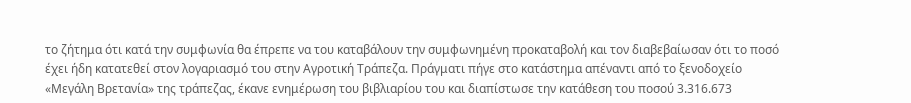το ζήτημα ότι κατά την συμφωνία θα έπρεπε να του καταβάλουν την συμφωνημένη προκαταβολή και τον διαβεβαίωσαν ότι το ποσό έχει ήδη κατατεθεί στον λογαριασμό του στην Αγροτική Τράπεζα. Πράγματι πήγε στο κατάστημα απέναντι από το ξενοδοχείο «Μεγάλη Βρετανία» της τράπεζας, έκανε ενημέρωση του βιβλιαρίου του και διαπίστωσε την κατάθεση του ποσού 3.316.673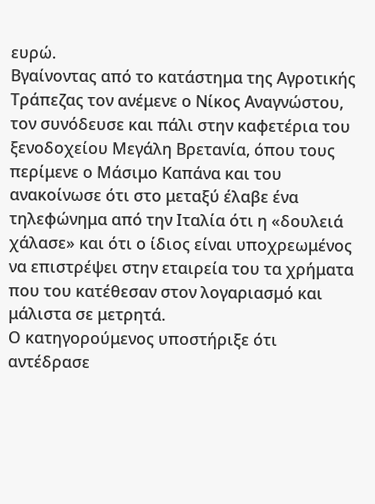ευρώ.
Βγαίνοντας από το κατάστημα της Αγροτικής Τράπεζας τον ανέμενε ο Νίκος Αναγνώστου, τον συνόδευσε και πάλι στην καφετέρια του ξενοδοχείου Μεγάλη Βρετανία, όπου τους περίμενε ο Μάσιμο Καπάνα και του ανακοίνωσε ότι στο μεταξύ έλαβε ένα τηλεφώνημα από την Ιταλία ότι η «δουλειά χάλασε» και ότι ο ίδιος είναι υποχρεωμένος να επιστρέψει στην εταιρεία του τα χρήματα που του κατέθεσαν στον λογαριασμό και μάλιστα σε μετρητά.
Ο κατηγορούμενος υποστήριξε ότι αντέδρασε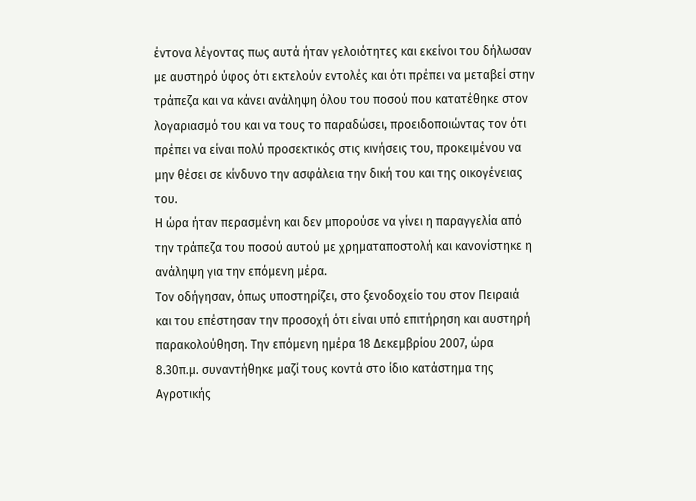έντονα λέγοντας πως αυτά ήταν γελοιότητες και εκείνοι του δήλωσαν με αυστηρό ύφος ότι εκτελούν εντολές και ότι πρέπει να μεταβεί στην τράπεζα και να κάνει ανάληψη όλου του ποσού που κατατέθηκε στον λογαριασμό του και να τους το παραδώσει, προειδοποιώντας τον ότι πρέπει να είναι πολύ προσεκτικός στις κινήσεις του, προκειμένου να μην θέσει σε κίνδυνο την ασφάλεια την δική του και της οικογένειας του.
Η ώρα ήταν περασμένη και δεν μπορούσε να γίνει η παραγγελία από την τράπεζα του ποσού αυτού με χρηματαποστολή και κανονίστηκε η ανάληψη για την επόμενη μέρα.
Τον οδήγησαν, όπως υποστηρίζει, στο ξενοδοχείο του στον Πειραιά και του επέστησαν την προσοχή ότι είναι υπό επιτήρηση και αυστηρή παρακολούθηση. Την επόμενη ημέρα 18 Δεκεμβρίου 2007, ώρα 8.30π.μ. συναντήθηκε μαζί τους κοντά στο ίδιο κατάστημα της Αγροτικής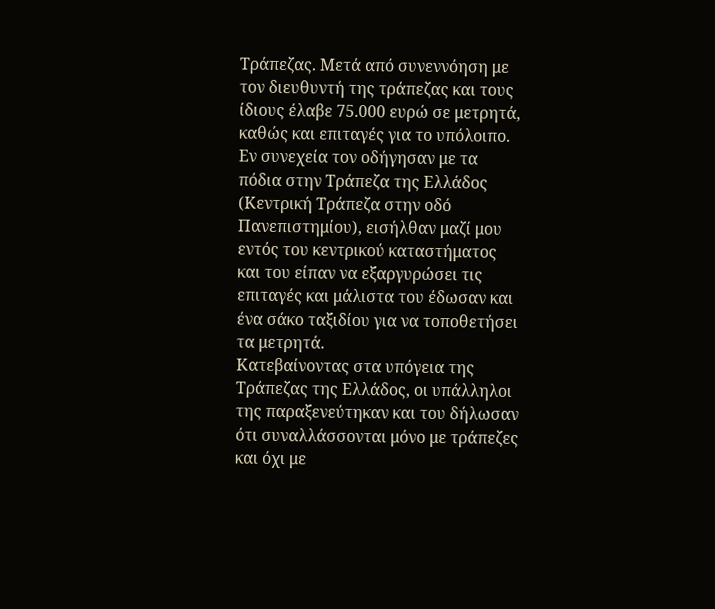Τράπεζας. Μετά από συνεννόηση με τον διευθυντή της τράπεζας και τους ίδιους έλαβε 75.000 ευρώ σε μετρητά, καθώς και επιταγές για το υπόλοιπο. Εν συνεχεία τον οδήγησαν με τα πόδια στην Τράπεζα της Ελλάδος (Κεντρική Τράπεζα στην οδό Πανεπιστημίου), εισήλθαν μαζί μου εντός του κεντρικού καταστήματος και του είπαν να εξαργυρώσει τις επιταγές και μάλιστα του έδωσαν και ένα σάκο ταξιδίου για να τοποθετήσει τα μετρητά.
Κατεβαίνοντας στα υπόγεια της Τράπεζας της Ελλάδος, οι υπάλληλοι της παραξενεύτηκαν και του δήλωσαν ότι συναλλάσσονται μόνο με τράπεζες και όχι με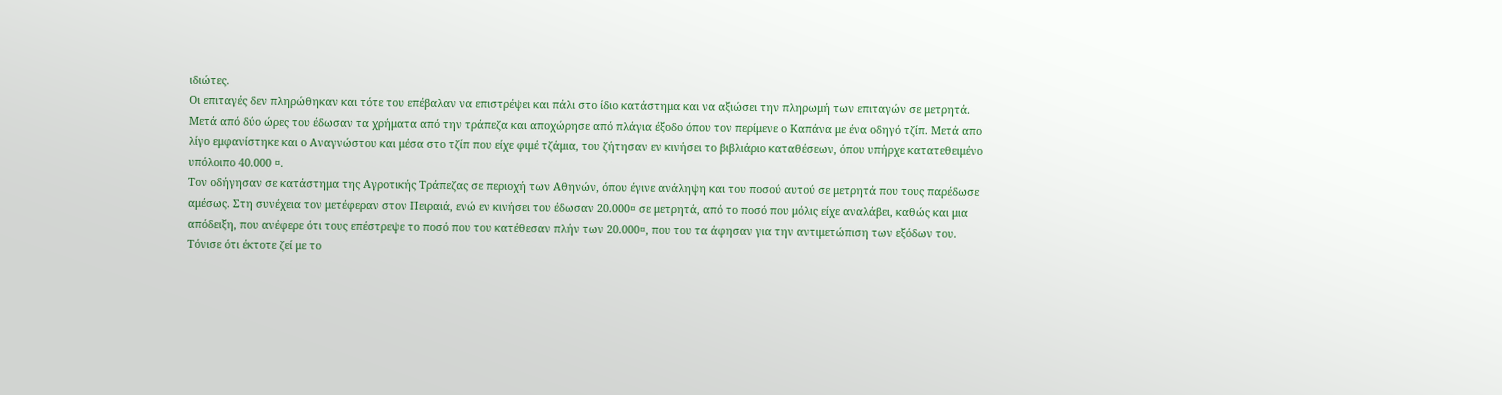ιδιώτες.
Οι επιταγές δεν πληρώθηκαν και τότε του επέβαλαν να επιστρέψει και πάλι στο ίδιο κατάστημα και να αξιώσει την πληρωμή των επιταγών σε μετρητά.
Μετά από δύο ώρες του έδωσαν τα χρήματα από την τράπεζα και αποχώρησε από πλάγια έξοδο όπου τον περίμενε ο Καπάνα με ένα οδηγό τζίπ. Μετά απο λίγο εμφανίστηκε και ο Αναγνώστου και μέσα στο τζίπ που είχε φιμέ τζάμια, του ζήτησαν εν κινήσει το βιβλιάριο καταθέσεων, όπου υπήρχε κατατεθειμένο υπόλοιπο 40.000 ¤.
Τον οδήγησαν σε κατάστημα της Αγροτικής Τράπεζας σε περιοχή των Αθηνών, όπου έγινε ανάληψη και του ποσού αυτού σε μετρητά που τους παρέδωσε αμέσως. Στη συνέχεια τον μετέφεραν στον Πειραιά, ενώ εν κινήσει του έδωσαν 20.000¤ σε μετρητά, από το ποσό που μόλις είχε αναλάβει, καθώς και μια απόδειξη, που ανέφερε ότι τους επέστρεψε το ποσό που του κατέθεσαν πλήν των 20.000¤, που του τα άφησαν για την αντιμετώπιση των εξόδων του.
Τόνισε ότι έκτοτε ζεί με το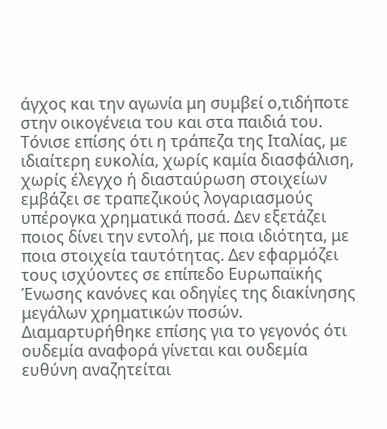άγχος και την αγωνία μη συμβεί ο,τιδήποτε στην οικογένεια του και στα παιδιά του.
Τόνισε επίσης ότι η τράπεζα της Ιταλίας, με ιδιαίτερη ευκολία, χωρίς καμία διασφάλιση, χωρίς έλεγχο ή διασταύρωση στοιχείων εμβάζει σε τραπεζικούς λογαριασμούς υπέρογκα χρηματικά ποσά. Δεν εξετάζει ποιος δίνει την εντολή, με ποια ιδιότητα, με ποια στοιχεία ταυτότητας. Δεν εφαρμόζει τους ισχύοντες σε επίπεδο Ευρωπαϊκής Ένωσης κανόνες και οδηγίες της διακίνησης μεγάλων χρηματικών ποσών.
Διαμαρτυρήθηκε επίσης για το γεγονός ότι ουδεμία αναφορά γίνεται και ουδεμία ευθύνη αναζητείται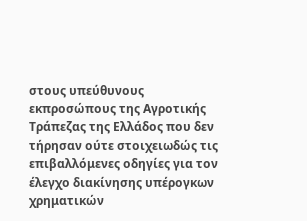στους υπεύθυνους εκπροσώπους της Αγροτικής Τράπεζας της Ελλάδος που δεν τήρησαν ούτε στοιχειωδώς τις επιβαλλόμενες οδηγίες για τον έλεγχο διακίνησης υπέρογκων χρηματικών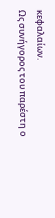κεφαλαίων.
Ως συνήγορος του παρέστη ο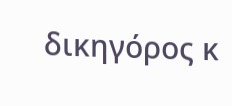δικηγόρος κ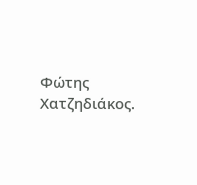Φώτης Χατζηδιάκος.